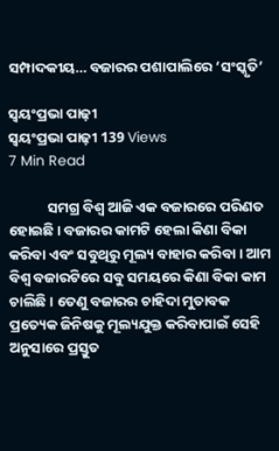ସମ୍ପାଦକୀୟ… ବଜାରର ପଶାପାଲିରେ ‘ସଂସ୍କୃତି’

ସ୍ୱୟଂପ୍ରଭା ପାଢ଼ୀ
ସ୍ୱୟଂପ୍ରଭା ପାଢ଼ୀ 139 Views
7 Min Read

            ସମଗ୍ର ବିଶ୍ୱ ଆଜି ଏକ ବଜାରରେ ପରିଣତ ହୋଇଛି । ବଜାରର କାମଟି ହେଲା କିଣା ବିକା କରିବା ଏବଂ ସବୁଥିରୁ ମୂଲ୍ୟ ବାହାର କରିବା । ଆମ ବିଶ୍ୱ ବଜାରଟିରେ ସବୁ ସମୟରେ କିଣା ବିକା କାମ ଚାଲିଛି । ତେଣୁ ବଜାରର ଚାହିଦା ମୁତାବକ ପ୍ରତ୍ୟେକ ଜିନିଷକୁ ମୂଲ୍ୟଯୁକ୍ତ କରିବାପାଇଁ ସେହି ଅନୁସାରେ ପ୍ରସ୍ତୁତ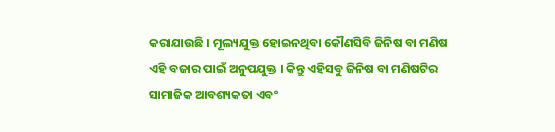କରାଯାଉଛି । ମୂଲ୍ୟଯୁକ୍ତ ହୋଇନଥିବା କୌଣସିବି ଜିନିଷ ବା ମଣିଷ ଏହି ବଜାର ପାଇଁ ଅନୁପଯୁକ୍ତ । କିନ୍ତୁ ଏହିସବୁ ଜିନିଷ ବା ମଣିଷଟିର ସାମାଜିକ ଆବଶ୍ୟକତା ଏବଂ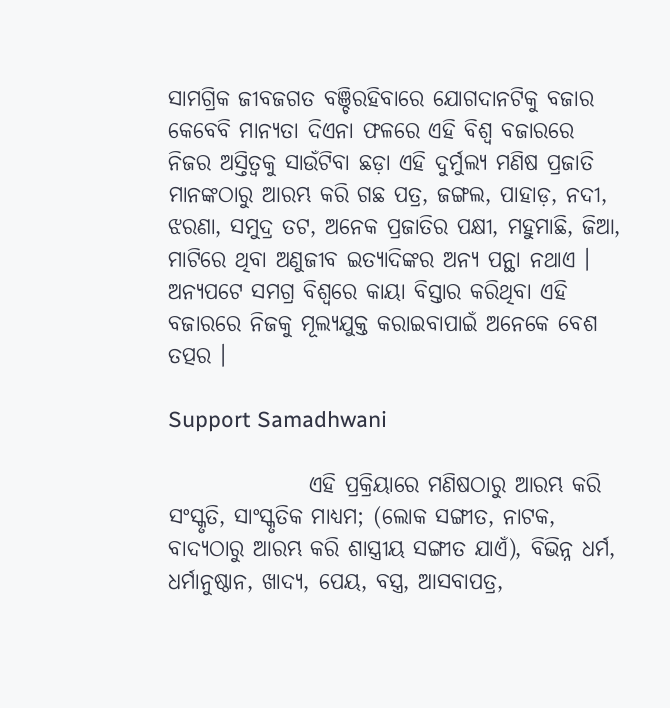ସାମଗ୍ରିକ ଜୀବଜଗତ ବଞ୍ଚିରହିବାରେ ଯୋଗଦାନଟିକୁ ବଜାର କେବେବି ମାନ୍ୟତା ଦିଏନା ଫଳରେ ଏହି ବିଶ୍ୱ ବଜାରରେ ନିଜର ଅସ୍ତିତ୍ୱକୁ ସାଉଁଟିବା ଛଡ଼ା ଏହି ଦୁର୍ମୁଲ୍ୟ ମଣିଷ ପ୍ରଜାତି ମାନଙ୍କଠାରୁ ଆରମ୍ଭ କରି ଗଛ ପତ୍ର, ଜଙ୍ଗଲ, ପାହାଡ଼, ନଦୀ, ଝରଣା, ସମୁଦ୍ର ତଟ, ଅନେକ ପ୍ରଜାତିର ପକ୍ଷୀ, ମହୁମାଛି, ଜିଆ, ମାଟିରେ ଥିବା ଅଣୁଜୀବ ଇତ୍ୟାଦିଙ୍କର ଅନ୍ୟ ପନ୍ଥା ନଥାଏ । ଅନ୍ୟପଟେ ସମଗ୍ର ବିଶ୍ୱରେ କାୟା ବିସ୍ତାର କରିଥିବା ଏହି ବଜାରରେ ନିଜକୁ ମୂଲ୍ୟଯୁକ୍ତ କରାଇବାପାଇଁ ଅନେକେ ବେଶ ତତ୍ପର ।

Support Samadhwani

                ଏହି ପ୍ରକ୍ରିୟାରେ ମଣିଷଠାରୁ ଆରମ୍ଭ କରି ସଂସ୍କୃତି, ସାଂସ୍କୃତିକ ମାଧ୍ୟମ; (ଲୋକ ସଙ୍ଗୀତ, ନାଟକ, ବାଦ୍ୟଠାରୁ ଆରମ୍ଭ କରି ଶାସ୍ତ୍ରୀୟ ସଙ୍ଗୀତ ଯାଏଁ), ବିଭିନ୍ନ ଧର୍ମ, ଧର୍ମାନୁଷ୍ଠାନ, ଖାଦ୍ୟ, ପେୟ, ବସ୍ତ୍ର, ଆସବାପତ୍ର,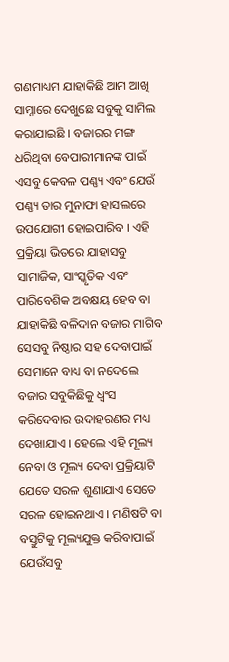ଗଣମାଧ୍ୟମ ଯାହାକିଛି ଆମ ଆଖି ସାମ୍ନାରେ ଦେଖୁଛେ ସବୁକୁ ସାମିଲ କରାଯାଇଛି । ବଜାରର ମଙ୍ଗ ଧରିଥିବା ବେପାରୀମାନଙ୍କ ପାଇଁ ଏସବୁ କେବଳ ପଣ୍ଣ୍ୟ ଏବଂ ଯେଉଁ ପଣ୍ଣ୍ୟ ତାର ମୁନାଫା ହାସଲରେ ଉପଯୋଗୀ ହୋଇପାରିବ । ଏହି ପ୍ରକ୍ରିୟା ଭିତରେ ଯାହାସବୁ ସାମାଜିକ, ସାଂସ୍କୃତିକ ଏବଂ ପାରିବେଶିକ ଅବକ୍ଷୟ ହେବ ବା ଯାହାକିଛି ବଳିଦାନ ବଜାର ମାଗିବ ସେସବୁ ନିଷ୍ଠାର ସହ ଦେବାପାଇଁ ସେମାନେ ବାଧ୍ୟ ବା ନଦେଲେ ବଜାର ସବୁକିଛିକୁ ଧ୍ୱଂସ କରିଦେବାର ଉଦାହରଣର ମଧ୍ୟ ଦେଖାଯାଏ । ହେଲେ ଏହି ମୂଲ୍ୟ ନେବା ଓ ମୂଲ୍ୟ ଦେବା ପ୍ରକ୍ରିୟାଟି ଯେତେ ସରଳ ଶୁଣାଯାଏ ସେତେ ସରଳ ହୋଇନଥାଏ । ମଣିଷଟି ବା ବସ୍ତୁଟିକୁ ମୂଲ୍ୟଯୁକ୍ତ କରିବାପାଇଁ ଯେଉଁସବୁ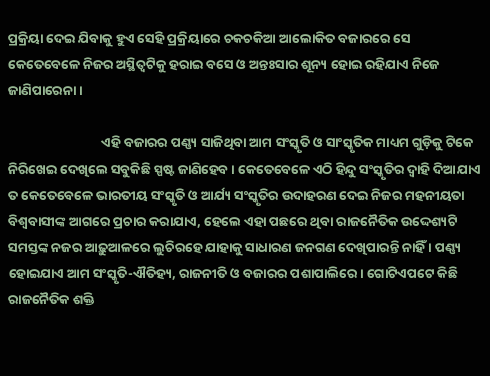ପ୍ରକ୍ରିୟା ଦେଇ ଯିବାକୁ ହୁଏ ସେହି ପ୍ରକ୍ରିୟାରେ ଚକଚକିଆ ଆଲୋକିତ ବଜାରରେ ସେ କେତେବେଳେ ନିଜର ଅସ୍ଥିତ୍ୱଟିକୁ ହରାଇ ବସେ ଓ ଅନ୍ତଃସାର ଶୂନ୍ୟ ହୋଇ ରହିଯାଏ ନିଜେ ଜାଣିପାରେନା ।

                               ଏହି ବଜାରର ପଣ୍ଣ୍ୟ ସାଜିଥିବା ଆମ ସଂସ୍କୃତି ଓ ସାଂସ୍କୃତିକ ମାଧ୍ୟମ ଗୁଡ଼ିକୁ ଟିକେ ନିରିଖେଇ ଦେଖିଲେ ସବୁକିଛି ସ୍ପଷ୍ଟ ଜାଣିହେବ । କେତେବେଳେ ଏଠି ହିନ୍ଦୁ ସଂସ୍କୃତିର ଦ୍ୱାହି ଦିଆଯାଏ ତ କେତେବେଳେ ଭାରତୀୟ ସଂସ୍କୃତି ଓ ଆର୍ଯ୍ୟ ସଂସ୍କୃତିର ଉଦାହରଣ ଦେଇ ନିଜର ମହନୀୟତା ବିଶ୍ୱବାସୀଙ୍କ ଆଗରେ ପ୍ରଚାର କରାଯାଏ, ହେଲେ ଏହା ପଛରେ ଥିବା ରାଜନୈତିକ ଉଦ୍ଦେଶ୍ୟଟି ସମସ୍ତଙ୍କ ନଜର ଆଢ଼ୁଆଳରେ ଲୁଚିରହେ ଯାହାକୁ ସାଧାରଣ ଜନଗଣ ଦେଖିପାରନ୍ତି ନାହିଁ । ପଣ୍ଣ୍ୟ ହୋଇଯାଏ ଆମ ସଂସ୍କୃତି-ଐତିହ୍ୟ, ରାଜନୀତି ଓ ବଜାରର ପଶାପାଲିରେ। ଗୋଟିଏପଟେ କିଛି ରାଜନୈତିକ ଶକ୍ତି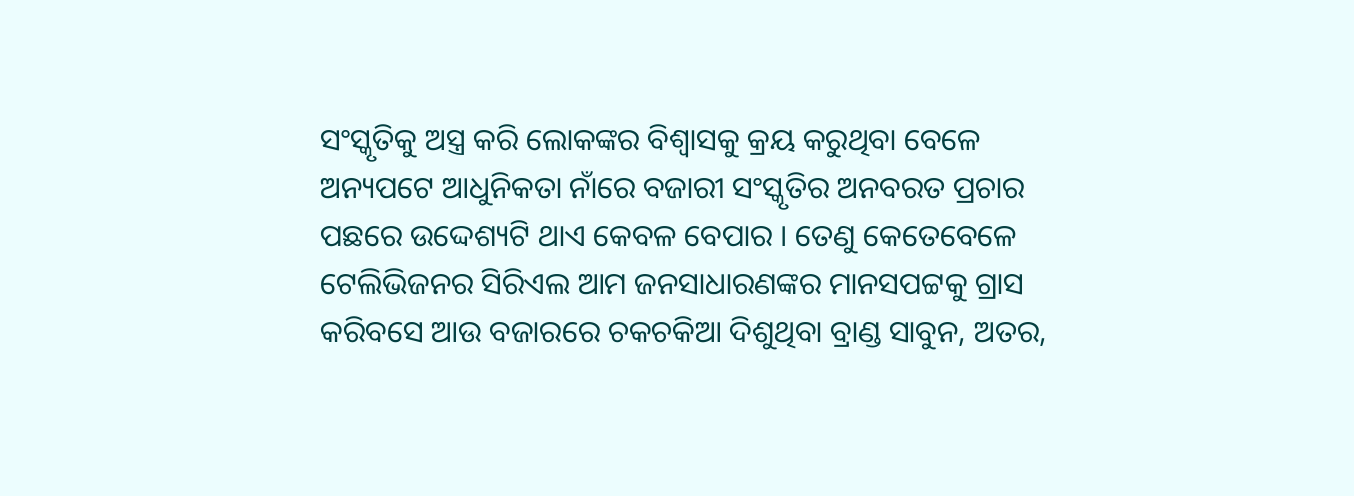ସଂସ୍କୃତିକୁ ଅସ୍ତ୍ର କରି ଲୋକଙ୍କର ବିଶ୍ୱାସକୁ କ୍ରୟ କରୁଥିବା ବେଳେ ଅନ୍ୟପଟେ ଆଧୁନିକତା ନାଁରେ ବଜାରୀ ସଂସ୍କୃତିର ଅନବରତ ପ୍ରଚାର ପଛରେ ଉଦ୍ଦେଶ୍ୟଟି ଥାଏ କେବଳ ବେପାର । ତେଣୁ କେତେବେଳେ ଟେଲିଭିଜନର ସିରିଏଲ ଆମ ଜନସାଧାରଣଙ୍କର ମାନସପଟ୍ଟକୁ ଗ୍ରାସ କରିବସେ ଆଉ ବଜାରରେ ଚକଚକିଆ ଦିଶୁଥିବା ବ୍ରାଣ୍ଡ ସାବୁନ, ଅତର,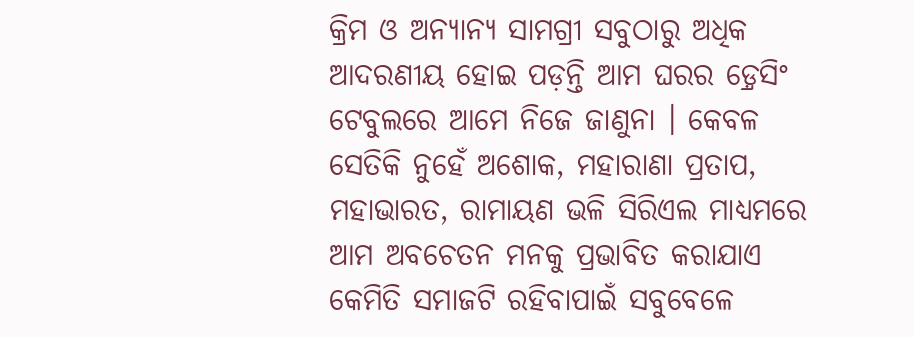କ୍ରିମ ଓ ଅନ୍ୟାନ୍ୟ ସାମଗ୍ରୀ ସବୁଠାରୁ ଅଧିକ ଆଦରଣୀୟ ହୋଇ ପଡ଼ନ୍ତି ଆମ ଘରର ଡ଼୍ରେସିଂ ଟେବୁଲରେ ଆମେ ନିଜେ ଜାଣୁନା । କେବଳ ସେତିକି ନୁହେଁ ଅଶୋକ, ମହାରାଣା ପ୍ରତାପ, ମହାଭାରତ, ରାମାୟଣ ଭଳି ସିରିଏଲ ମାଧ୍ୟମରେ ଆମ ଅବଚେତନ ମନକୁ ପ୍ରଭାବିତ କରାଯାଏ କେମିତି ସମାଜଟି ରହିବାପାଇଁ ସବୁବେଳେ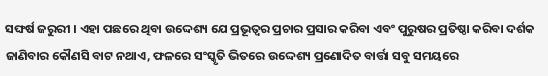ସଙ୍ଘର୍ଷ ଜରୁରୀ । ଏହା ପଛରେ ଥିବା ଉଦ୍ଦେଶ୍ୟ ଯେ ପ୍ରଭୂତ୍ୱର ପ୍ରଚାର ପ୍ରସାର କରିବା ଏବଂ ପୁରୁଷର ପ୍ରତିଷ୍ଠା କରିବା ଦର୍ଶକ ଜାଣିବାର କୌଣସି ବାଟ ନଥାଏ, ଫଳରେ ସଂସ୍କୃତି ଭିତରେ ଉଦ୍ଦେଶ୍ୟ ପ୍ରଣୋଦିତ ବାର୍ତ୍ତା ସବୁ ସମୟରେ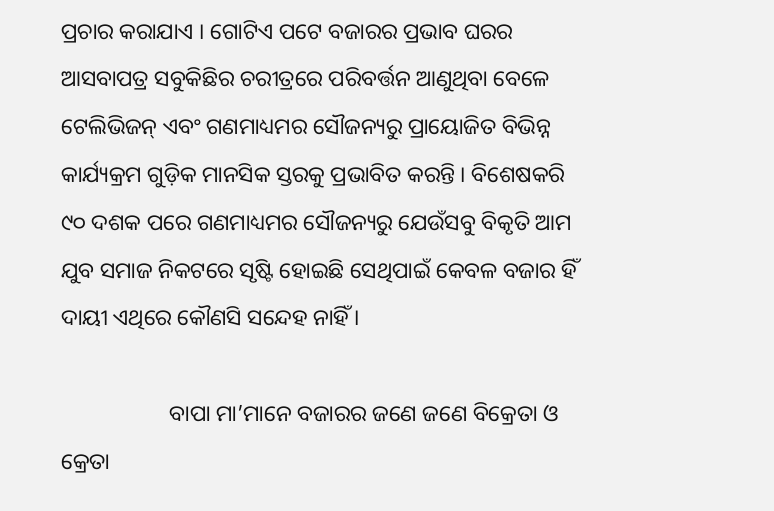ପ୍ରଚାର କରାଯାଏ । ଗୋଟିଏ ପଟେ ବଜାରର ପ୍ରଭାବ ଘରର ଆସବାପତ୍ର ସବୁକିଛିର ଚରୀତ୍ରରେ ପରିବର୍ତ୍ତନ ଆଣୁଥିବା ବେଳେ ଟେଲିଭିଜନ୍ ଏବଂ ଗଣମାଧ୍ୟମର ସୌଜନ୍ୟରୁ ପ୍ରାୟୋଜିତ ବିଭିନ୍ନ କାର୍ଯ୍ୟକ୍ରମ ଗୁଡ଼ିକ ମାନସିକ ସ୍ତରକୁ ପ୍ରଭାବିତ କରନ୍ତି । ବିଶେଷକରି ୯୦ ଦଶକ ପରେ ଗଣମାଧ୍ୟମର ସୌଜନ୍ୟରୁ ଯେଉଁସବୁ ବିକୃତି ଆମ ଯୁବ ସମାଜ ନିକଟରେ ସୃଷ୍ଟି ହୋଇଛି ସେଥିପାଇଁ କେବଳ ବଜାର ହିଁ ଦାୟୀ ଏଥିରେ କୌଣସି ସନ୍ଦେହ ନାହିଁ ।

                   ବାପା ମା’ମାନେ ବଜାରର ଜଣେ ଜଣେ ବିକ୍ରେତା ଓ କ୍ରେତା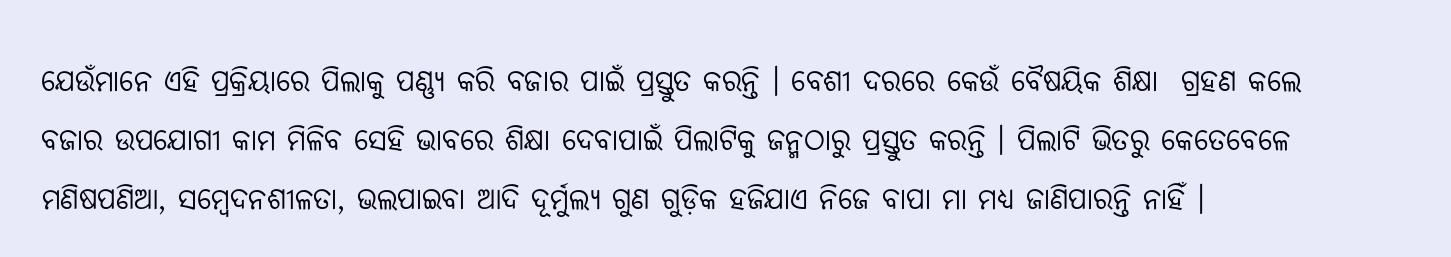ଯେଉଁମାନେ ଏହି ପ୍ରକ୍ରିୟାରେ ପିଲାକୁ ପଣ୍ଣ୍ୟ କରି ବଜାର ପାଇଁ ପ୍ରସ୍ତୁତ କରନ୍ତି । ବେଶୀ ଦରରେ କେଉଁ ବୈଷୟିକ ଶିକ୍ଷା  ଗ୍ରହଣ କଲେ ବଜାର ଉପଯୋଗୀ କାମ ମିଳିବ ସେହି ଭାବରେ ଶିକ୍ଷା ଦେବାପାଇଁ ପିଲାଟିକୁ ଜନ୍ମଠାରୁ ପ୍ରସ୍ତୁତ କରନ୍ତି । ପିଲାଟି ଭିତରୁ କେତେବେଳେ ମଣିଷପଣିଆ, ସମ୍ବେଦନଶୀଳତା, ଭଲପାଇବା ଆଦି ଦୂର୍ମୁଲ୍ୟ ଗୁଣ ଗୁଡ଼ିକ ହଜିଯାଏ ନିଜେ ବାପା ମା ମଧ୍ୟ ଜାଣିପାରନ୍ତି ନାହିଁ ।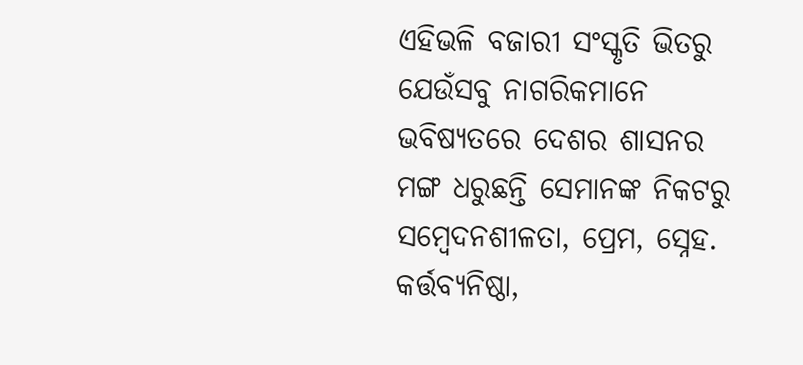ଏହିଭଳି ବଜାରୀ ସଂସ୍କୃତି ଭିତରୁ ଯେଉଁସବୁ ନାଗରିକମାନେ ଭବିଷ୍ୟତରେ ଦେଶର ଶାସନର ମଙ୍ଗ ଧରୁଛନ୍ତି ସେମାନଙ୍କ ନିକଟରୁ ସମ୍ବେଦନଶୀଳତା, ପ୍ରେମ, ସ୍ନେହ. କର୍ତ୍ତବ୍ୟନିଷ୍ଠା,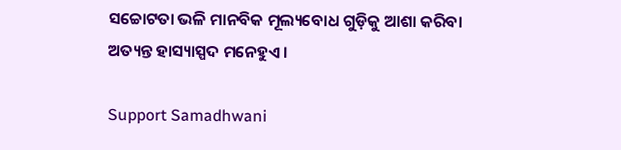ସଚ୍ଚୋଟତା ଭଳି ମାନବିକ ମୂଲ୍ୟବୋଧ ଗୁଡ଼ିକୁ ଆଶା କରିବା ଅତ୍ୟନ୍ତ ହାସ୍ୟାସ୍ପଦ ମନେହୁଏ ।

Support Samadhwani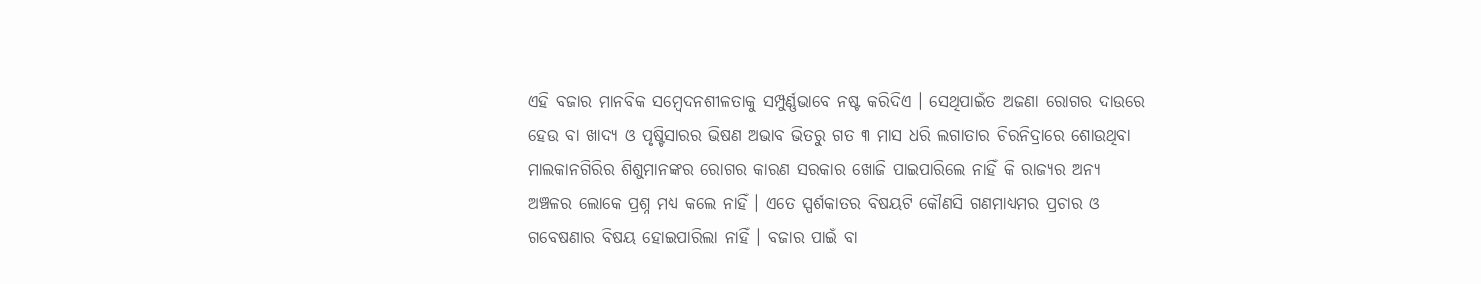ଏହି ବଜାର ମାନବିକ ସମ୍ବେଦନଶୀଳତାକୁ ସମ୍ପୁର୍ଣ୍ଣଭାବେ ନଷ୍ଟ କରିଦିଏ । ସେଥିପାଇଁତ ଅଜଣା ରୋଗର ଦାଉରେ ହେଉ ବା ଖାଦ୍ୟ ଓ ପୃଷ୍ଟିସାରର ଭିଷଣ ଅଭାବ ଭିତରୁ ଗତ ୩ ମାସ ଧରି ଲଗାତାର ଚିରନିଦ୍ରାରେ ଶୋଉଥିବା ମାଲକାନଗିରିର ଶିଶୁମାନଙ୍କର ରୋଗର କାରଣ ସରକାର ଖୋଜି ପାଇପାରିଲେ ନାହିଁ କି ରାଜ୍ୟର ଅନ୍ୟ ଅଞ୍ଚଳର ଲୋକେ ପ୍ରଶ୍ନ ମଧ୍ୟ କଲେ ନାହିଁ । ଏତେ ସ୍ପର୍ଶକାତର ବିଷୟଟି କୌଣସି ଗଣମାଧ୍ୟମର ପ୍ରଚାର ଓ ଗବେଷଣାର ବିଷୟ ହୋଇପାରିଲା ନାହିଁ । ବଜାର ପାଇଁ ବା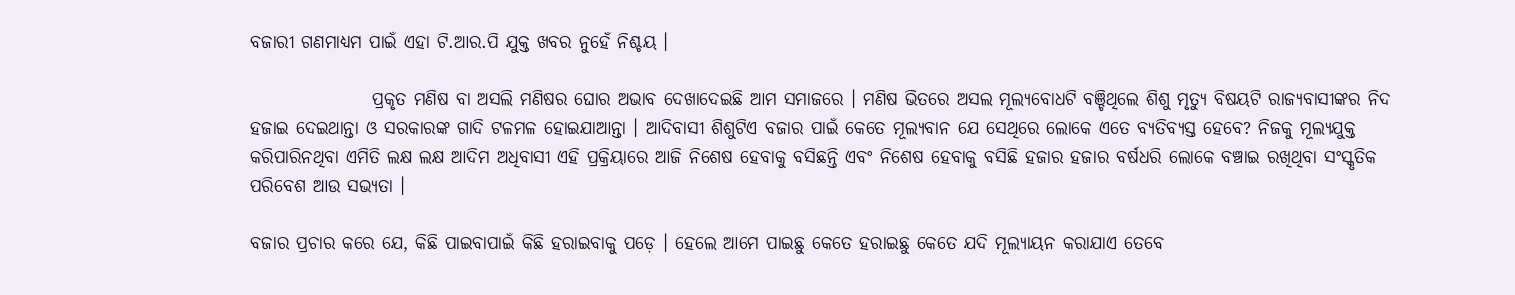ବଜାରୀ ଗଣମାଧ୍ୟମ ପାଇଁ ଏହା ଟି.ଆର.ପି ଯୁକ୍ତ ଖବର ନୁହେଁ ନିଶ୍ଚୟ ।

                 ପ୍ରକୃତ ମଣିଷ ବା ଅସଲି ମଣିଷର ଘୋର ଅଭାବ ଦେଖାଦେଇଛି ଆମ ସମାଜରେ । ମଣିଷ ଭିତରେ ଅସଲ ମୂଲ୍ୟବୋଧଟି ବଞ୍ଚିଥିଲେ ଶିଶୁ ମୃତ୍ୟୁ ବିଷୟଟି ରାଜ୍ୟବାସୀଙ୍କର ନିଦ ହଜାଇ ଦେଇଥାନ୍ତା ଓ ସରକାରଙ୍କ ଗାଦି ଟଳମଳ ହୋଇଯାଆନ୍ତା । ଆଦିବାସୀ ଶିଶୁଟିଏ ବଜାର ପାଇଁ କେତେ ମୂଲ୍ୟବାନ ଯେ ସେଥିରେ ଲୋକେ ଏତେ ବ୍ୟତିବ୍ୟସ୍ତ ହେବେ? ନିଜକୁ ମୂଲ୍ୟଯୁକ୍ତ କରିପାରିନଥିବା ଏମିତି ଲକ୍ଷ ଲକ୍ଷ ଆଦିମ ଅଧିବାସୀ ଏହି ପ୍ରକ୍ରିୟାରେ ଆଜି ନିଶେଷ ହେବାକୁ ବସିଛନ୍ତି ଏବଂ ନିଶେଷ ହେବାକୁ ବସିଛି ହଜାର ହଜାର ବର୍ଷଧରି ଲୋକେ ବଞ୍ଚାଇ ରଖିଥିବା ସଂସ୍କୃତିକ ପରିବେଶ ଆଉ ସଭ୍ୟତା ।

ବଜାର ପ୍ରଚାର କରେ ଯେ, କିଛି ପାଇବାପାଇଁ କିଛି ହରାଇବାକୁ ପଡ଼େ । ହେଲେ ଆମେ ପାଇଛୁ କେତେ ହରାଇଛୁ କେତେ ଯଦି ମୂଲ୍ୟାୟନ କରାଯାଏ ତେବେ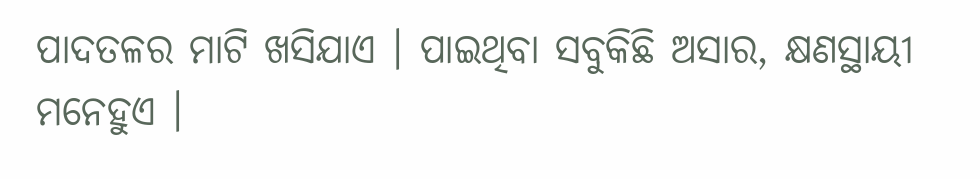ପାଦତଳର ମାଟି ଖସିଯାଏ । ପାଇଥିବା ସବୁକିଛି ଅସାର, କ୍ଷଣସ୍ଥାୟୀ ମନେହୁଏ ।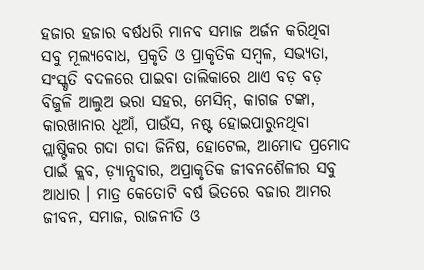ହଜାର ହଜାର ବର୍ଷଧରି ମାନବ ସମାଜ ଅର୍ଜନ କରିଥିବା ସବୁ ମୂଲ୍ୟବୋଧ, ପ୍ରକୃତି ଓ ପ୍ରାକୃତିକ ସମ୍ବଳ, ସଭ୍ୟତା, ସଂସ୍କୃତି ବଦଳରେ ପାଇବା ତାଲିକାରେ ଥାଏ ବଡ଼ ବଡ଼ ବିଜୁଳି ଆଲୁଅ ଭରା ସହର, ମେସିନ୍, କାଗଜ ଟଙ୍କା, କାରଖାନାର ଧୂଆଁ, ପାଉଁସ, ନଷ୍ଟ ହୋଇପାରୁନଥିବା ପ୍ଲାଷ୍ଟିକର ଗଦା ଗଦା ଜିନିଷ, ହୋଟେଲ, ଆମୋଦ ପ୍ରମୋଦ ପାଇଁ କ୍ଲବ, ଡ଼୍ୟାନ୍ସବାର, ଅପ୍ରାକୃତିକ ଜୀବନଶୈଳୀର ସବୁ ଆଧାର । ମାତ୍ର କେତୋଟି ବର୍ଷ ଭିତରେ ବଜାର ଆମର ଜୀବନ, ସମାଜ, ରାଜନୀତି ଓ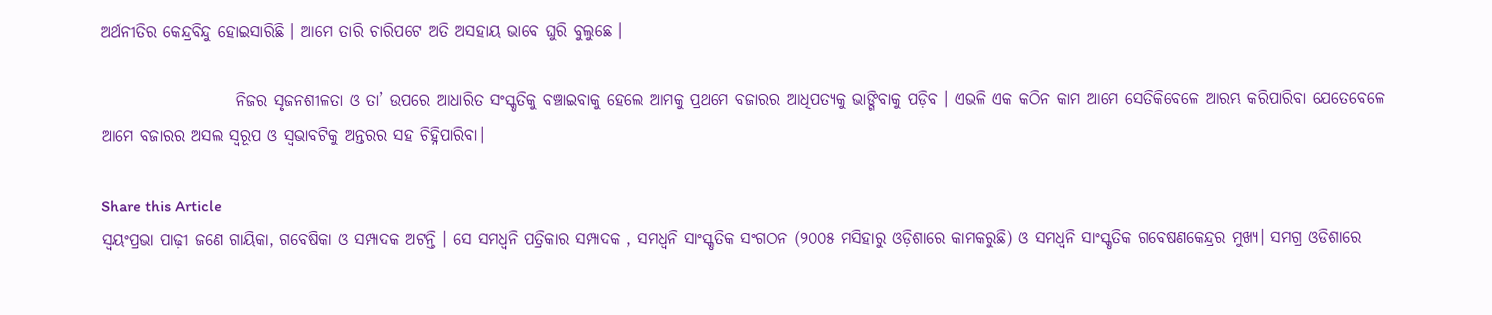ଅର୍ଥନୀତିର କେନ୍ଦ୍ରବିନ୍ଦୁ ହୋଇସାରିଛି । ଆମେ ତାରି ଚାରିପଟେ ଅତି ଅସହାୟ ଭାବେ ଘୁରି ବୁଲୁଛେ ।

                     ନିଜର ସୃଜନଶୀଳତା ଓ ତା’ ଉପରେ ଆଧାରିତ ସଂସ୍କୃତିକୁ ବଞ୍ଚାଇବାକୁ ହେଲେ ଆମକୁ ପ୍ରଥମେ ବଜାରର ଆଧିପତ୍ୟକୁ ଭାଙ୍ଗିବାକୁ ପଡ଼ିବ । ଏଭଳି ଏକ କଠିନ କାମ ଆମେ ସେତିକିବେଳେ ଆରମ୍ଭ କରିପାରିବା ଯେତେବେଳେ ଆମେ ବଜାରର ଅସଲ ସ୍ୱରୂପ ଓ ସ୍ୱଭାବଟିକୁ ଅନ୍ତରର ସହ ଚିହ୍ନିପାରିବା।

Share this Article
ସ୍ଵୟଂପ୍ରଭା ପାଢ଼ୀ ଜଣେ ଗାୟିକା, ଗବେଷିକା ଓ ସମ୍ପାଦକ ଅଟନ୍ତି । ସେ ସମଧ୍ୱନି ପତ୍ରିକାର ସମ୍ପାଦକ , ସମଧ୍ୱନି ସାଂସ୍କୃତିକ ସଂଗଠନ (୨୦୦୫ ମସିହାରୁ ଓଡ଼ିଶାରେ କାମକରୁଛି) ଓ ସମଧ୍ୱନି ସାଂସ୍କୃତିକ ଗବେଷଣକେନ୍ଦ୍ରର ମୁଖ୍ୟ। ସମଗ୍ର ଓଡିଶାରେ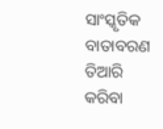ସାଂସ୍କୃତିକ ବାତାବରଣ ତିଆରି କରିବା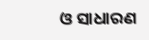ଓ ସାଧାରଣ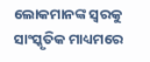ଲୋକମାନଙ୍କ ସ୍ୱରକୁ ସାଂସ୍କୃତିକ ମାଧ୍ୟମରେ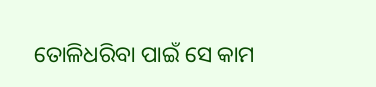ତୋଳିଧରିବା ପାଇଁ ସେ କାମ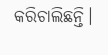କରିଚାଲିଛନ୍ତି।